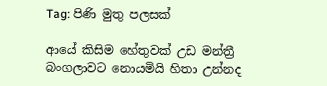Tag: පිණි මුතු පලසක්

ආයේ කිසිම හේතුවක් උඩ මන්ත්‍රී බංගලාවට නොයමියි හිතා උන්නද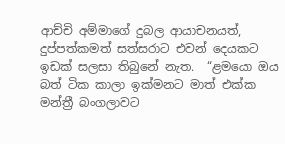ආච්චි අම්මාගේ දුබල ආයාචනයත්, දුප්පත්කමත් සත්සරාට එවන් දෙයකට ඉඩක් සලසා තිබුනේ නැත.  “ළමයො ඔය බත් ටික කාලා ඉක්මනට මාත් එක්ක මන්ත්‍රී බංගලාවට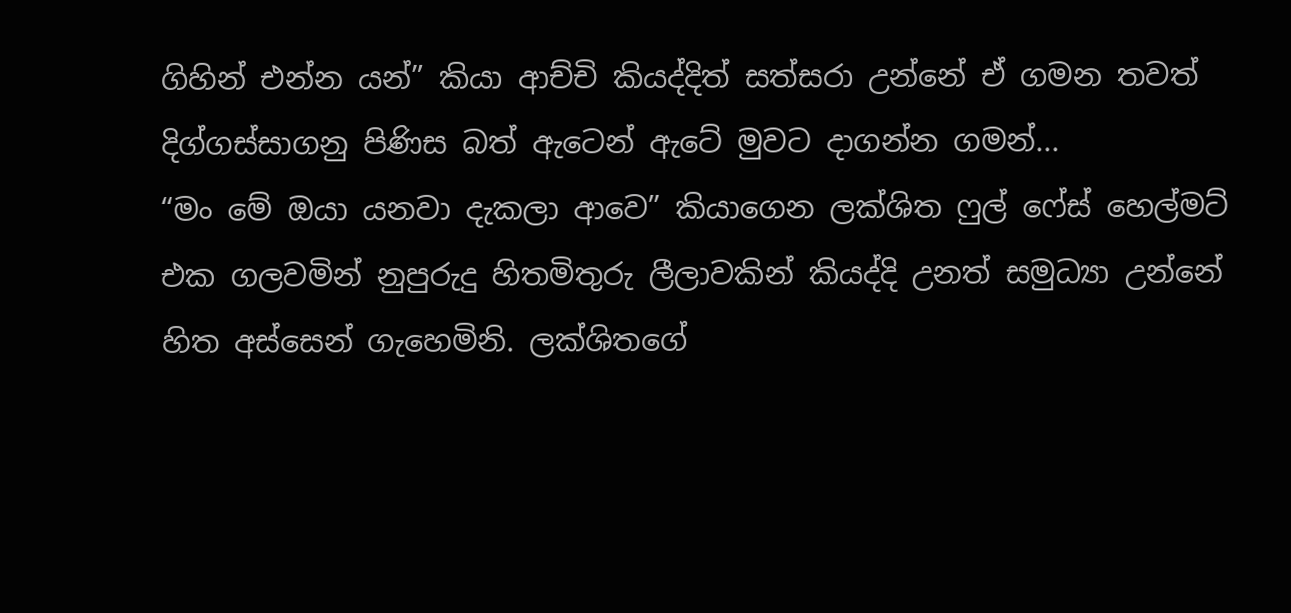ගිහින් එන්න යන්” කියා ආච්චි කියද්දිත් සත්සරා උන්නේ ඒ ගමන තවත් දිග්ගස්සාගනු පිණිස බත් ඇටෙන් ඇටේ මුවට දාගන්න ගමන්...
“මං මේ ඔයා යනවා දැකලා ආවෙ” කියාගෙන ලක්ශිත ෆුල් ෆේස් හෙල්මට් එක ගලවමින් නුපුරුදු හිතමිතුරු ලීලාවකින් කියද්දි උනත් සමුධ්‍යා උන්නේ හිත අස්සෙන් ගැහෙමිනි. ලක්ශිතගේ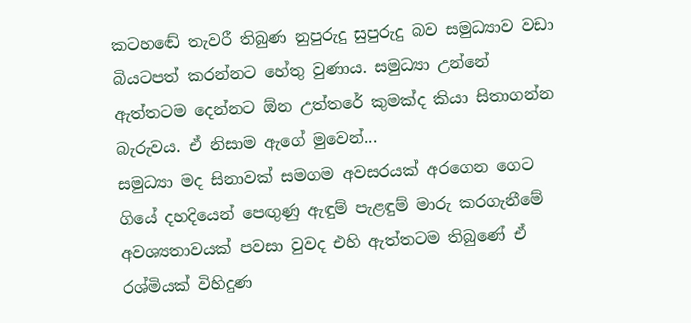කටහඬේ තැවරී තිබුණ නුපුරුදු සුපුරුදු බව සමුධ්‍යාව වඩා බියටපත් කරන්නට හේතු වුණාය. සමුධ්‍යා උන්නේ ඇත්තටම දෙන්නට ඕන උත්තරේ කුමක්ද කියා සිතාගන්න බැරුවය. ඒ නිසාම ඇගේ මුවෙන්...
සමුධ්‍යා මද සිනාවක් සමගම අවසරයක් අරගෙන ගෙට ගියේ දහදියෙන් පෙඟුණු ඇඳුම් පැළඳුම් මාරු කරගැනීමේ අවශ්‍යතාවයක් පවසා වුවද එහි ඇත්තටම තිබුණේ ඒ රශ්මියක් විහිදුණ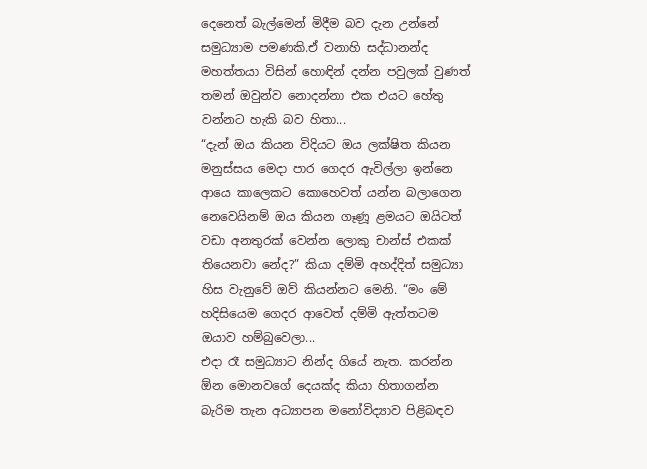දෙනෙත් බැල්මෙන් මිදීම බව දැන උන්නේ සමුධ්‍යාම පමණකි.ඒ වනාහි සද්ධානන්ද මහත්තයා විසින් හොඳින් දන්න පවුලක් වුණත් තමන් ඔවුන්ව නොදන්නා එක එයට හේතු වන්නට හැකි බව හිතා...
“දැන් ඔය කියන විදියට ඔය ලක්ෂිත කියන මනුස්සය මෙදා පාර ගෙදර ඇවිල්ලා ඉන්නෙ ආයෙ කාලෙකට කොහෙවත් යන්න බලාගෙන නෙවෙයිනම් ඔය කියන ගෑණූ ළමයට ඔයිටත් වඩා අනතුරක් වෙන්න ලොකු චාන්ස් එකක් තියෙනවා නේද?” කියා දම්මි අහද්දිත් සමුධ්‍යා හිස වැනුවේ ඔව් කියන්නට මෙනි. “මං මේ හදිසියෙම ගෙදර ආවෙත් දම්මි ඇත්තටම ඔයාව හම්බුවෙලා...
එදා රෑ සමුධ්‍යාට නින්ද ගියේ නැත. කරන්න ඕන මොනවගේ දෙයක්ද කියා හිතාගන්න බැරිම තැන අධ්‍යාපන මනෝවිද්‍යාව පිළිබඳව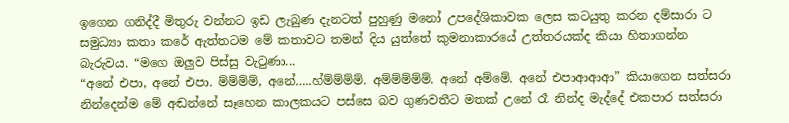ඉගෙන ගනිද්දී මිතුරු වන්නට ඉඩ ලැබුණ දැනටත් පුහුණු මනෝ උපදේශිකාවක ලෙස කටයුතු කරන දම්සාරා ට සමුධ්‍යා කතා කරේ ඇත්තටම මේ කතාවට තමන් දිය යුත්තේ කුමනාකාරයේ උත්තරයක්ද කියා හිතාගන්න බැරුවය. “මගෙ ඔලුව පිස්සු වැටුණා...
“අනේ එපා, අනේ එපා. ම්ම්ම්ම්, අනේ…..හ්ම්ම්ම්ම්. අම්ම්ම්ම්ම්. අනේ අම්මේ. අනේ එපාආආආ” කියාගෙන සත්සරා නින්දෙන්ම මේ අඬන්නේ සෑහෙන කාලකයට පස්සෙ බව ගුණවතීට මතක් උනේ රෑ නින්ද මැද්දේ එකපාර සත්සරා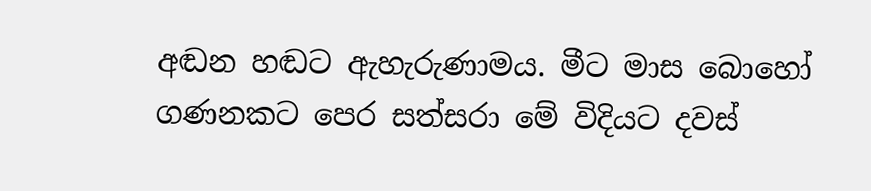අඬන හඬට ඇහැරුණාමය. මීට මාස බොහෝ ගණනකට පෙර සත්සරා මේ විදියට දවස්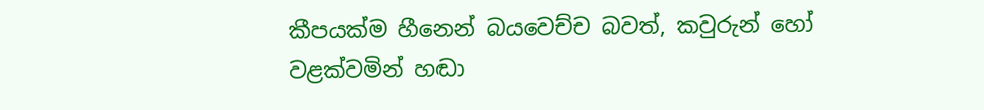කීපයක්ම හීනෙන් බයවෙච්ච බවත්, කවුරුන් හෝ වළක්වමින් හඬා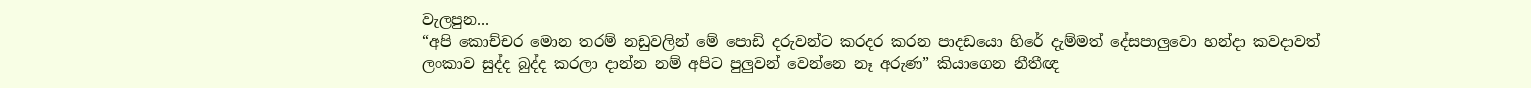වැලපුන...
“අපි කොච්චර මොන තරම් නඩුවලින් මේ පොඩි දරුවන්ට කරදර කරන පාදඩයො හිරේ දැම්මත් දේසපාලුවො හන්දා කවදාවත් ලංකාව සුද්ද බුද්ද කරලා දාන්න නම් අපිට පුලුවන් වෙන්නෙ නෑ අරුණ” කියාගෙන නීතීඥ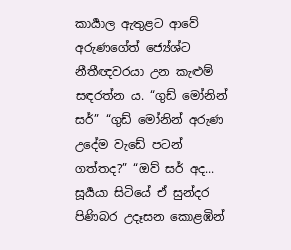කාර්‍යාල ඇතුළට ආවේ අරුණගේත් ජ්‍යේශ්ට නීතීඥවරයා උන කැළුම් සඳරත්න ය. “ගුඩ් මෝනින් සර්” “ගුඩ් මෝනින් අරුණ උදේම වැඩේ පටන් ගත්තද?” “ඔව් සර් අද...
සූර්‍යයා සිටියේ ඒ සුන්දර පිණිබර උදෑසන කොළඹින්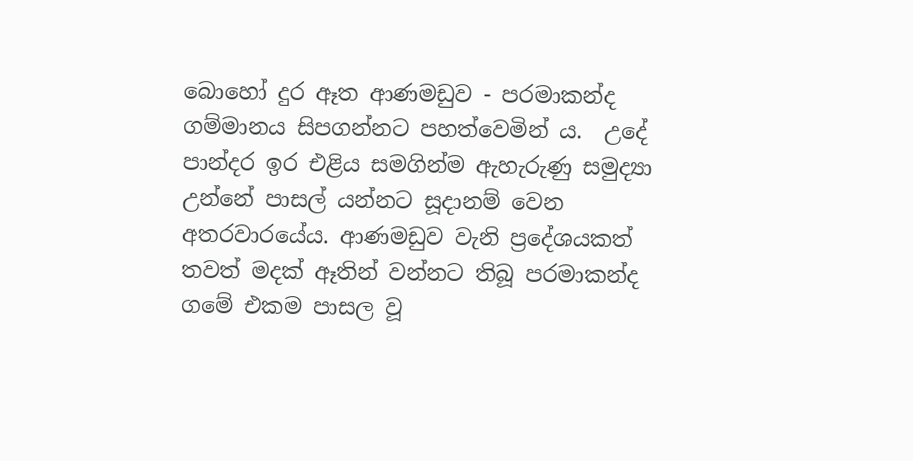බොහෝ දුර ඈත ආණමඩුව - පරමාකන්ද ගම්මානය සිපගන්නට පහත්වෙමින් ය.  උදේ පාන්දර ඉර එළිය සමගින්ම ඇහැරුණු සමුද්‍යා උන්නේ පාසල් යන්නට සූදානම් වෙන අතරවාරයේය. ආණමඩුව වැනි ප්‍රදේශයකත් තවත් මදක් ඈතින් වන්නට තිබූ පරමාකන්ද ගමේ එකම පාසල වූ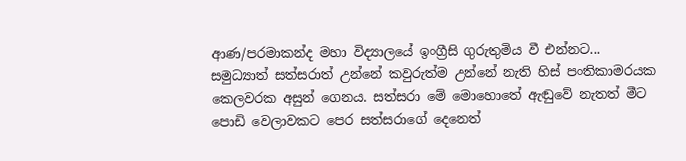ආණ/පරමාකන්ද මහා විද්‍යාලයේ ඉංග්‍රීසි ගුරුතුමිය වී එන්නට...
සමුධ්‍යාත් සත්සරාත් උන්නේ කවුරුත්ම උන්නේ නැති හිස් පංතිකාමරයක කෙලවරක අසුන් ගෙනය. සත්සරා මේ මොහොතේ ඇඬුවේ නැතත් මීට පොඩි වෙලාවකට පෙර සත්සරාගේ දෙනෙත්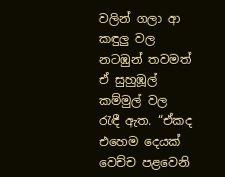වලින් ගලා ආ කඳුලු වල නටඹුන් තවමත් ඒ සුහුඹූල් කම්මුල් වල රැඳී ඇත. “ඒකද එහෙම දෙයක් වෙච්ච පළවෙනි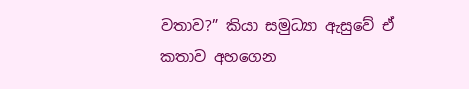වතාව?” කියා සමුධ්‍යා ඇසුවේ ඒ කතාව අහගෙන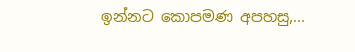ඉන්නට කොපමණ අපහසු,...